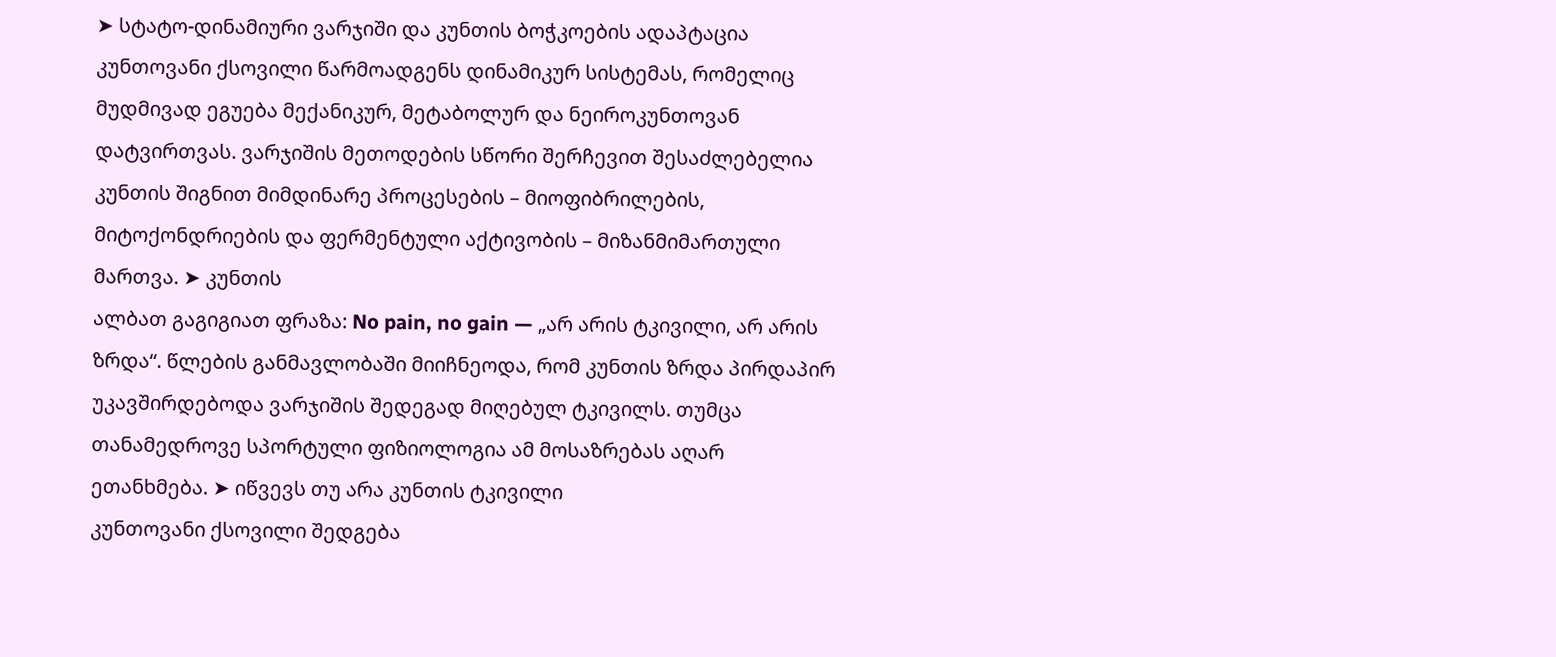➤ სტატო-დინამიური ვარჯიში და კუნთის ბოჭკოების ადაპტაცია კუნთოვანი ქსოვილი წარმოადგენს დინამიკურ სისტემას, რომელიც მუდმივად ეგუება მექანიკურ, მეტაბოლურ და ნეიროკუნთოვან დატვირთვას. ვარჯიშის მეთოდების სწორი შერჩევით შესაძლებელია კუნთის შიგნით მიმდინარე პროცესების – მიოფიბრილების, მიტოქონდრიების და ფერმენტული აქტივობის – მიზანმიმართული მართვა. ➤ კუნთის
ალბათ გაგიგიათ ფრაზა: No pain, no gain — „არ არის ტკივილი, არ არის ზრდა“. წლების განმავლობაში მიიჩნეოდა, რომ კუნთის ზრდა პირდაპირ უკავშირდებოდა ვარჯიშის შედეგად მიღებულ ტკივილს. თუმცა თანამედროვე სპორტული ფიზიოლოგია ამ მოსაზრებას აღარ ეთანხმება. ➤ იწვევს თუ არა კუნთის ტკივილი
კუნთოვანი ქსოვილი შედგება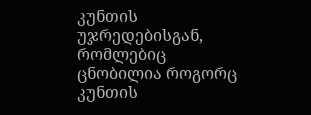კუნთის უჯრედებისგან, რომლებიც ცნობილია როგორც კუნთის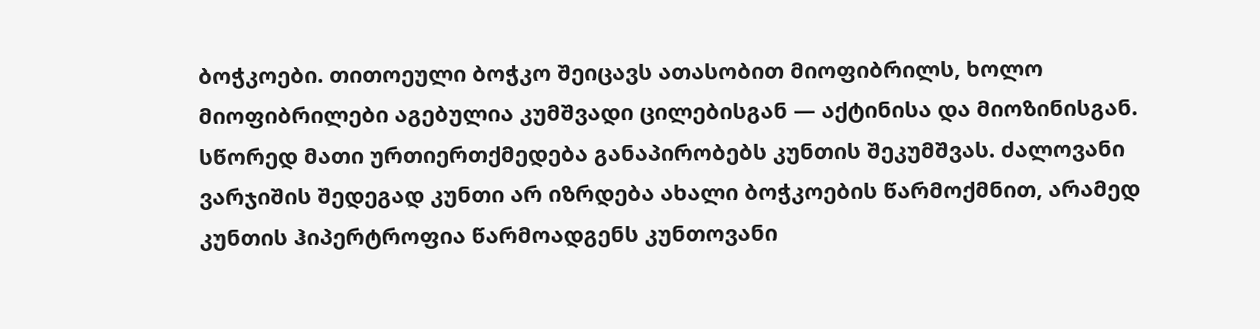ბოჭკოები. თითოეული ბოჭკო შეიცავს ათასობით მიოფიბრილს, ხოლო მიოფიბრილები აგებულია კუმშვადი ცილებისგან — აქტინისა და მიოზინისგან. სწორედ მათი ურთიერთქმედება განაპირობებს კუნთის შეკუმშვას. ძალოვანი ვარჯიშის შედეგად კუნთი არ იზრდება ახალი ბოჭკოების წარმოქმნით, არამედ
კუნთის ჰიპერტროფია წარმოადგენს კუნთოვანი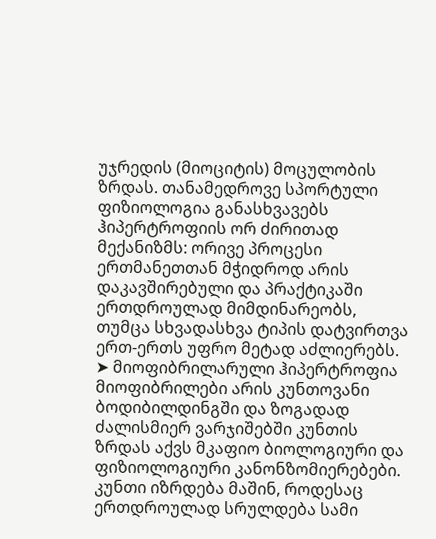უჯრედის (მიოციტის) მოცულობის ზრდას. თანამედროვე სპორტული ფიზიოლოგია განასხვავებს ჰიპერტროფიის ორ ძირითად მექანიზმს: ორივე პროცესი ერთმანეთთან მჭიდროდ არის დაკავშირებული და პრაქტიკაში ერთდროულად მიმდინარეობს, თუმცა სხვადასხვა ტიპის დატვირთვა ერთ-ერთს უფრო მეტად აძლიერებს. ➤ მიოფიბრილარული ჰიპერტროფია მიოფიბრილები არის კუნთოვანი
ბოდიბილდინგში და ზოგადად ძალისმიერ ვარჯიშებში კუნთის ზრდას აქვს მკაფიო ბიოლოგიური და ფიზიოლოგიური კანონზომიერებები. კუნთი იზრდება მაშინ, როდესაც ერთდროულად სრულდება სამი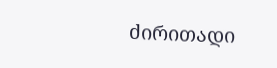ძირითადი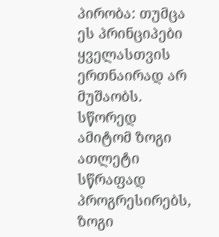პირობა: თუმცა ეს პრინციპები ყველასთვის ერთნაირად არ მუშაობს. სწორედ ამიტომ ზოგი ათლეტი სწრაფად პროგრესირებს, ზოგი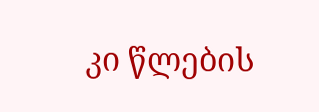კი წლების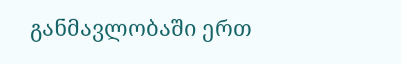განმავლობაში ერთ